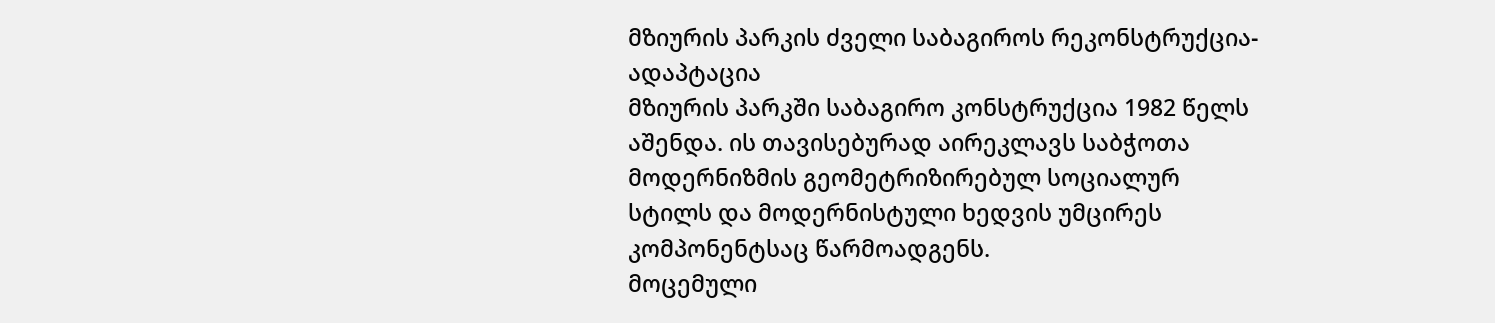მზიურის პარკის ძველი საბაგიროს რეკონსტრუქცია-ადაპტაცია
მზიურის პარკში საბაგირო კონსტრუქცია 1982 წელს აშენდა. ის თავისებურად აირეკლავს საბჭოთა მოდერნიზმის გეომეტრიზირებულ სოციალურ სტილს და მოდერნისტული ხედვის უმცირეს კომპონენტსაც წარმოადგენს.
მოცემული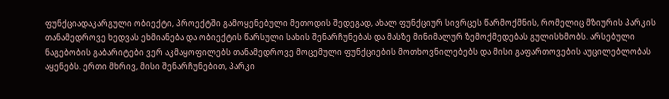ფუნქციადაკარგული ობიექტი, პროექტში გამოყენებული მეთოდის შედეგად, ახალ ფუნქციურ სივრცეს წარმოქმნის, რომელიც მზიურის პარკის თანამედროვე ხედვას ეხმიანება და ობიექტის წარსული სახის შენარჩუნებას და მასზე მინიმალურ ზემოქმედებას გულისხმობს. არსებული ნაგებობის გაბარიტები ვერ აკმაყოფილებს თანამედროვე მოცემული ფუნქციების მოთხოვნილებებს და მისი გაფართოვების აუცილებლობას აყენებს. ერთი მხრივ, მისი შენარჩუნებით, პარკი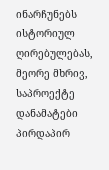ინარჩუნებს ისტორიულ ღირებულებას, მეორე მხრივ, საპროექტე დანამატები პირდაპირ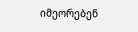იმეორებენ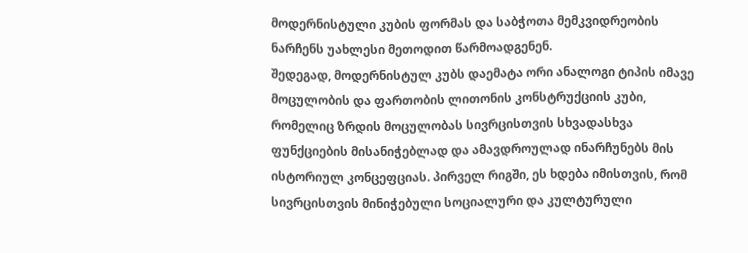მოდერნისტული კუბის ფორმას და საბჭოთა მემკვიდრეობის ნარჩენს უახლესი მეთოდით წარმოადგენენ.
შედეგად, მოდერნისტულ კუბს დაემატა ორი ანალოგი ტიპის იმავე მოცულობის და ფართობის ლითონის კონსტრუქციის კუბი, რომელიც ზრდის მოცულობას სივრცისთვის სხვადასხვა ფუნქციების მისანიჭებლად და ამავდროულად ინარჩუნებს მის ისტორიულ კონცეფციას. პირველ რიგში, ეს ხდება იმისთვის, რომ სივრცისთვის მინიჭებული სოციალური და კულტურული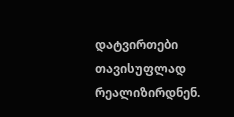დატვირთები თავისუფლად რეალიზირდნენ.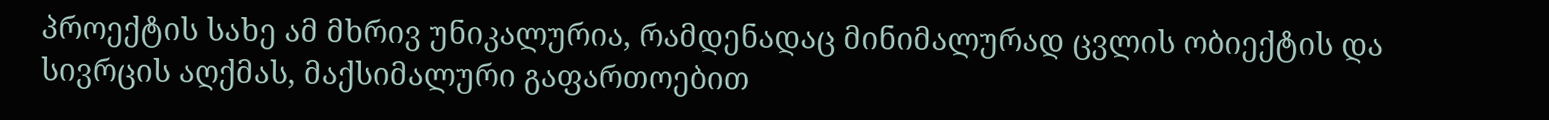პროექტის სახე ამ მხრივ უნიკალურია, რამდენადაც მინიმალურად ცვლის ობიექტის და სივრცის აღქმას, მაქსიმალური გაფართოებით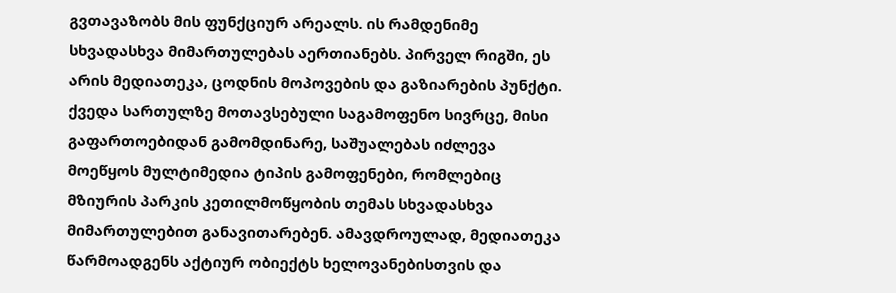გვთავაზობს მის ფუნქციურ არეალს. ის რამდენიმე სხვადასხვა მიმართულებას აერთიანებს. პირველ რიგში, ეს არის მედიათეკა, ცოდნის მოპოვების და გაზიარების პუნქტი. ქვედა სართულზე მოთავსებული საგამოფენო სივრცე, მისი გაფართოებიდან გამომდინარე, საშუალებას იძლევა მოეწყოს მულტიმედია ტიპის გამოფენები, რომლებიც მზიურის პარკის კეთილმოწყობის თემას სხვადასხვა მიმართულებით განავითარებენ. ამავდროულად, მედიათეკა წარმოადგენს აქტიურ ობიექტს ხელოვანებისთვის და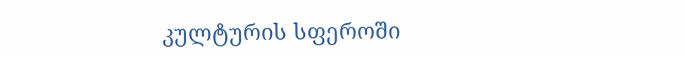კულტურის სფეროში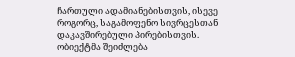ჩართული ადამიანებისთვის, ისევე როგორც, საგამოფენო სივრცესთან დაკავშირებული პირებისთვის. ობიექტმა შეიძლება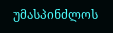უმასპინძლოს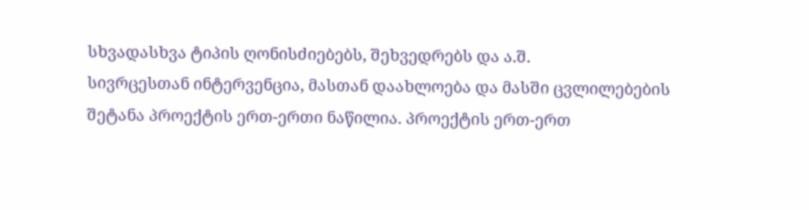სხვადასხვა ტიპის ღონისძიებებს, შეხვედრებს და ა.შ.
სივრცესთან ინტერვენცია, მასთან დაახლოება და მასში ცვლილებების შეტანა პროექტის ერთ-ერთი ნაწილია. პროექტის ერთ-ერთ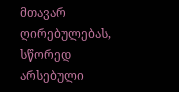მთავარ ღირებულებას, სწორედ არსებული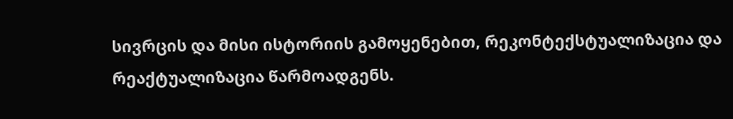სივრცის და მისი ისტორიის გამოყენებით, რეკონტექსტუალიზაცია და რეაქტუალიზაცია წარმოადგენს.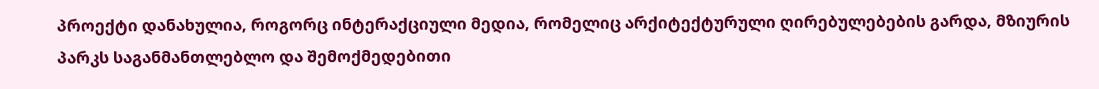პროექტი დანახულია, როგორც ინტერაქციული მედია, რომელიც არქიტექტურული ღირებულებების გარდა, მზიურის პარკს საგანმანთლებლო და შემოქმედებითი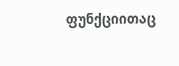ფუნქციითაც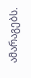ამარაგებს.